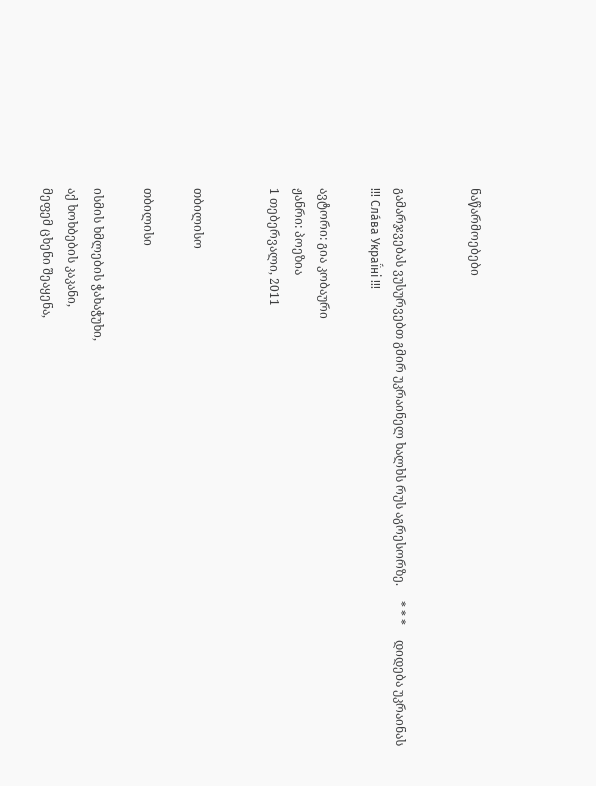ნაწარმოებები


გამარჯვებას ვუსურვებთ გმირ უკრაინელ ხალხს რუს აგრესორზე.     * * *     დიდება უკრაინას !!! Сла́ва Украї́ні !!!

ავტორი: გია კობაური
ჟანრი: პოეზია
1 თებერვალი, 2011


თბილისო

თბილისი

ისმის ხმლების ჭახაჭუხი,
აქ ხოხბების კაკანი,
მეფემ ცხენი შეაყენა,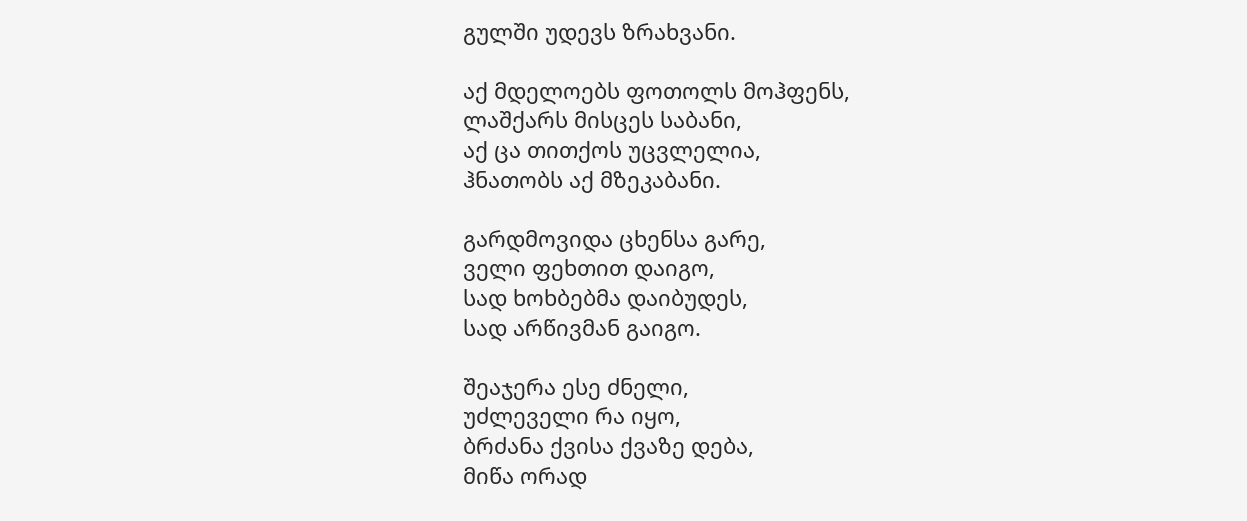გულში უდევს ზრახვანი.

აქ მდელოებს ფოთოლს მოჰფენს,
ლაშქარს მისცეს საბანი,
აქ ცა თითქოს უცვლელია,
ჰნათობს აქ მზეკაბანი.

გარდმოვიდა ცხენსა გარე,
ველი ფეხთით დაიგო,
სად ხოხბებმა დაიბუდეს,
სად არწივმან გაიგო.

შეაჯერა ესე ძნელი,
უძლეველი რა იყო,
ბრძანა ქვისა ქვაზე დება,
მიწა ორად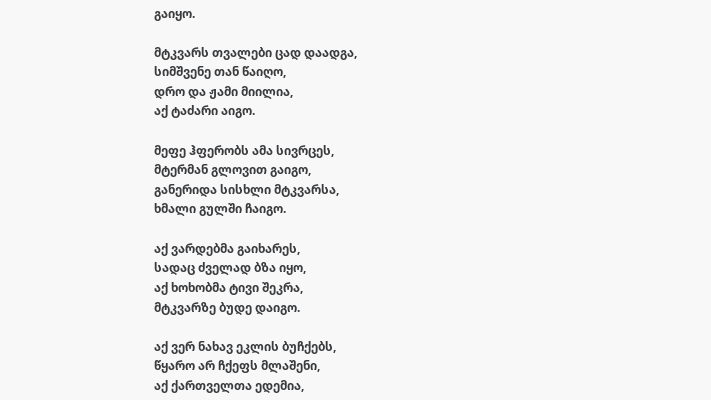გაიყო.

მტკვარს თვალები ცად დაადგა,
სიმშვენე თან წაიღო,
დრო და ჟამი მიილია,
აქ ტაძარი აიგო.

მეფე ჰფერობს ამა სივრცეს,
მტერმან გლოვით გაიგო,
განერიდა სისხლი მტკვარსა,
ხმალი გულში ჩაიგო.

აქ ვარდებმა გაიხარეს,
სადაც ძველად ბზა იყო,
აქ ხოხობმა ტივი შეკრა,
მტკვარზე ბუდე დაიგო.

აქ ვერ ნახავ ეკლის ბუჩქებს,
წყარო არ ჩქეფს მლაშენი,
აქ ქართველთა ედემია,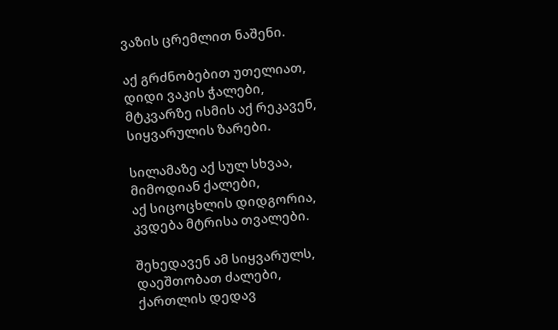ვაზის ცრემლით ნაშენი.

აქ გრძნობებით უთელიათ,
დიდი ვაკის ჭალები,
მტკვარზე ისმის აქ რეკავენ,
სიყვარულის ზარები.

სილამაზე აქ სულ სხვაა,
მიმოდიან ქალები,
აქ სიცოცხლის დიდგორია,
კვდება მტრისა თვალები.

შეხედავენ ამ სიყვარულს,
დაეშთობათ ძალები,
ქართლის დედავ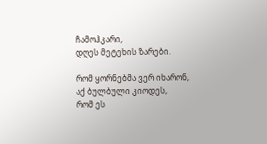ჩამოჰკარი,
დღეს მეტეხის ზარები.

რომ ყორნებმა ვერ იხარონ,
აქ ბულბული კიოდეს,
რომ ეს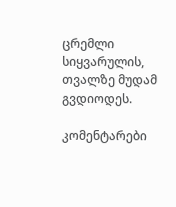ცრემლი სიყვარულის,
თვალზე მუდამ გვდიოდეს.

კომენტარები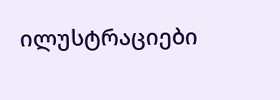ილუსტრაციები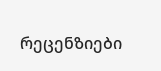რეცენზიები